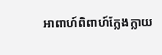អាពាហ៍ពិពាហ៍ក្លែងក្លាយ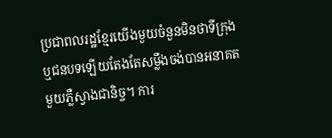ប្រជាពលរដ្ឋខ្មែរយើងមួយចំនួនមិនថាទីក្រុង ឬជនបទឡើយតែងតែសម្លឹងចង់បានអនាគតមួយភ្លឺស្វាងជានិច្ច។ ការ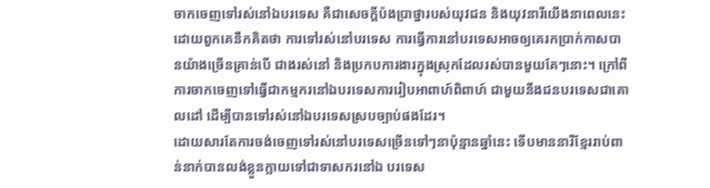ចាកចេញទៅរស់នៅឯបរទេស គឺជាសេចក្ដីប៉ងប្រាថ្នារបស់យុវជន និងយុវនារីយើងនាពេលនេះ ដោយពួកគេនឹកគិតថា ការទៅរស់នៅបរទេស ការធ្វើការនៅបរទេសអាចឲ្យគេរកប្រាក់កាសបានយ៉ាងច្រើនគ្រាន់បើ ជាងរស់នៅ និងប្រកបការងារក្នុងស្រុកដែលរស់បានមួយគែៗនោះ។ ក្រៅពីការចាកចេញទៅធ្វើជាកម្មករនៅឯបរទេសការរៀបអាពាហ៍ពិពាហ៍ ជាមួយនឹងជនបរទេសជាគោលដៅ ដើម្បីបានទៅរស់នៅឯបរទេសស្របច្បាប់ផងដែរ។
ដោយសារតែការចង់ចេញទៅរស់នៅបរទេសច្រើនទៅៗនាប៉ុន្មានឆ្នាំនេះ ទើបមាននារីខ្មែររាប់ពាន់នាក់បានលង់ខ្លួនក្លាយទៅជាទាសករនៅឯ បរទេស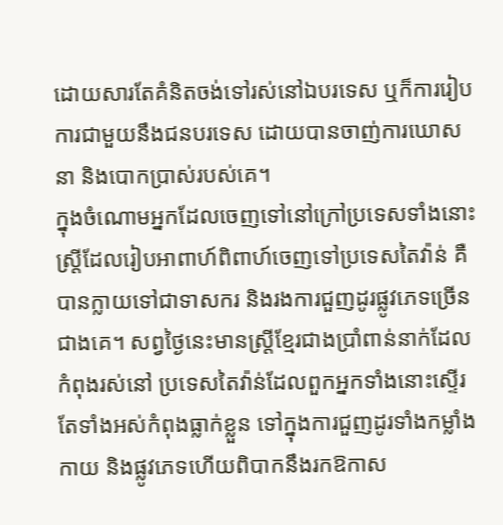ដោយសារតែគំនិតចង់ទៅរស់នៅឯបរទេស ឬក៏ការរៀបការជាមួយនឹងជនបរទេស ដោយបានចាញ់ការឃោសនា និងបោកប្រាស់របស់គេ។
ក្នុងចំណោមអ្នកដែលចេញទៅនៅក្រៅប្រទេសទាំងនោះ ស្ត្រីដែលរៀបអាពាហ៍ពិពាហ៍ចេញទៅប្រទេសតៃវ៉ាន់ គឺបានក្លាយទៅជាទាសករ និងរងការជួញដូរផ្លូវភេទច្រើនជាងគេ។ សព្វថ្ងៃនេះមានស្ត្រីខ្មែរជាងប្រាំពាន់នាក់ដែលកំពុងរស់នៅ ប្រទេសតៃវ៉ាន់ដែលពួកអ្នកទាំងនោះស្ទើរតែទាំងអស់កំពុងធ្លាក់ខ្លួន ទៅក្នុងការជួញដូរទាំងកម្លាំងកាយ និងផ្លូវភេទហើយពិបាកនឹងរកឱកាស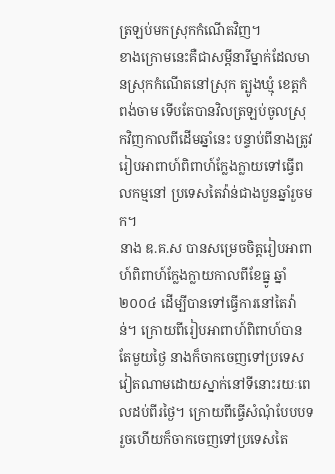ត្រឡប់មកស្រុកកំណើតវិញ។
ខាងក្រោមនេះគឺជាសម្ដីនារីម្នាក់ដែលមានស្រុកកំណើតនៅស្រុក ត្បូងឃ្មុំ ខេត្តកំពង់ចាម ទើបតែបានវិលត្រឡប់ចូលស្រុកវិញកាលពីដើមឆ្នាំនេះ បន្ទាប់ពីនាងត្រូវរៀបអាពាហ៍ពិពាហ៍ក្លែងក្លាយទៅធ្វើពលកម្មនៅ ប្រទេសតៃវ៉ាន់ជាងបួនឆ្នាំរួចមក។
នាង ឌ.គ.ស បានសម្រេចចិត្តរៀបអាពាហ៍ពិពាហ៍ក្លែងក្លាយកាលពីខែធ្នូ ឆ្នាំ២០០៤ ដើម្បីបានទៅធ្វើការនៅតៃវ៉ាន់។ ក្រោយពីរៀបអាពាហ៍ពិពាហ៍បានតែមួយថ្ងៃ នាងក៏ចាកចេញទៅប្រទេសវៀតណាមដោយស្នាក់នៅទីនោះរយៈពេលដប់ពីរថ្ងៃ។ ក្រោយពីធ្វើសំណុំបែបបទរួចហើយក៏ចាកចេញទៅប្រទេសតៃ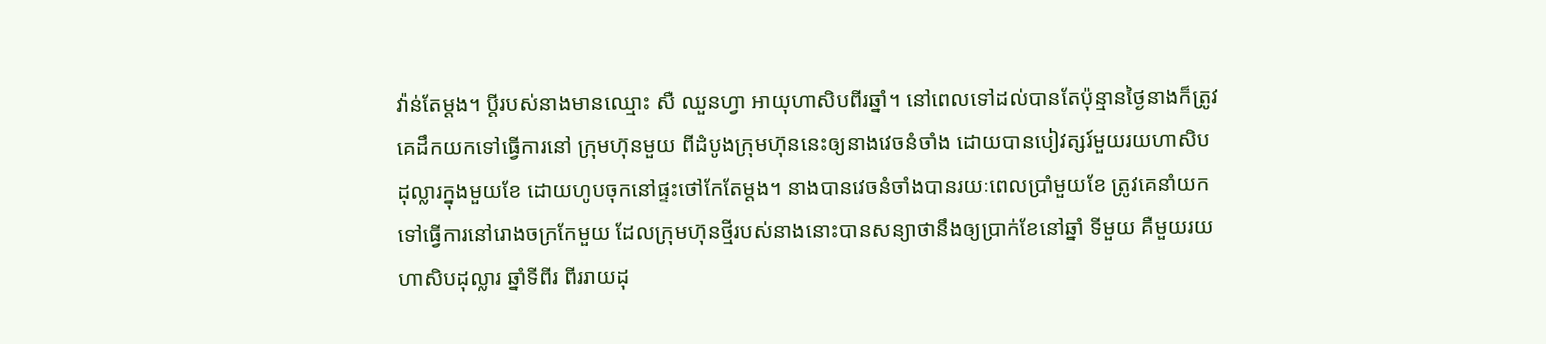វ៉ាន់តែម្ដង។ ប្ដីរបស់នាងមានឈ្មោះ សឺ ឈួនហ្វា អាយុហាសិបពីរឆ្នាំ។ នៅពេលទៅដល់បានតែប៉ុន្មានថ្ងៃនាងក៏ត្រូវគេដឹកយកទៅធ្វើការនៅ ក្រុមហ៊ុនមួយ ពីដំបូងក្រុមហ៊ុននេះឲ្យនាងវេចនំចាំង ដោយបានបៀវត្សរ៍មួយរយហាសិបដុល្លារក្នុងមួយខែ ដោយហូបចុកនៅផ្ទះថៅកែតែម្ដង។ នាងបានវេចនំចាំងបានរយៈពេលប្រាំមួយខែ ត្រូវគេនាំយកទៅធ្វើការនៅរោងចក្រកែមួយ ដែលក្រុមហ៊ុនថ្មីរបស់នាងនោះបានសន្យាថានឹងឲ្យប្រាក់ខែនៅឆ្នាំ ទីមួយ គឺមួយរយហាសិបដុល្លារ ឆ្នាំទីពីរ ពីររាយដុ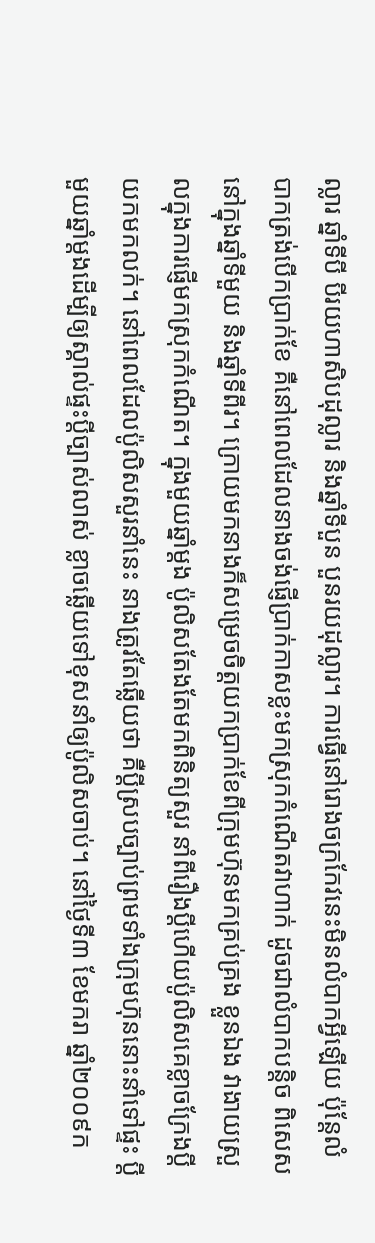ល្លារ ឆ្នាំទីបី បីរយហាសិបដុល្លារ និងឆ្នាំទីបួន បួនរយដុល្លារ។ ការធ្វើនៅរោងចក្រកែវនេះមិនលំបាកអ្វីឡើយ ប៉ុន្តែលំបាកត្រង់បើកប្រាក់ខែ គឺនៅពេលដែលនាងចង់ផ្ញើប្រាក់កាសខ្លះមកស្រុកកំណើតវាហាក់ ដូចជាលំបាកបន្តិច ពិសេសនៅក្នុងឆ្នាំទីមួយ និងឆ្នាំទីពីរ។ ក្រោយមកនាងក៏សម្រេចចិត្តយកប្រាក់ខែពីក្រុមហ៊ុនមកគ្រប់គ្រង ខ្លួនឯង វាងាយស្រួលក្នុងការផ្ញើមកស្រុកកំណើត។ ក្នុងមួយឆ្នាំម្ដង ប៉ូលិសតែងតែមកពិនិត្យសួរ នាំពីរឿងប្ដីហើយប៉ូលិសគេខ្លាចក្រែងប្ដីយកមកលក់។ នៅពេលដែលប៉ូលិសសួរនាំនេះ នាងត្រូវតែឆ្លើយថា គឺប្ដីស្របច្បាប់ព្រមទាំងក្រុមហ៊ុននោះនាំទៅផ្ទះ ប្ដីមួយឆ្នាំម្ដងដើម្បីឲ្យស្គាល់ផ្ទះប្ដីច្បាស់លាស់ ខ្លាចឆ្លើយទៅខុសនាំឲ្យប៉ូលិសចាប់។ នៅថ្ងៃទី៣ ខែមករា ឆ្នាំ២០០៩ក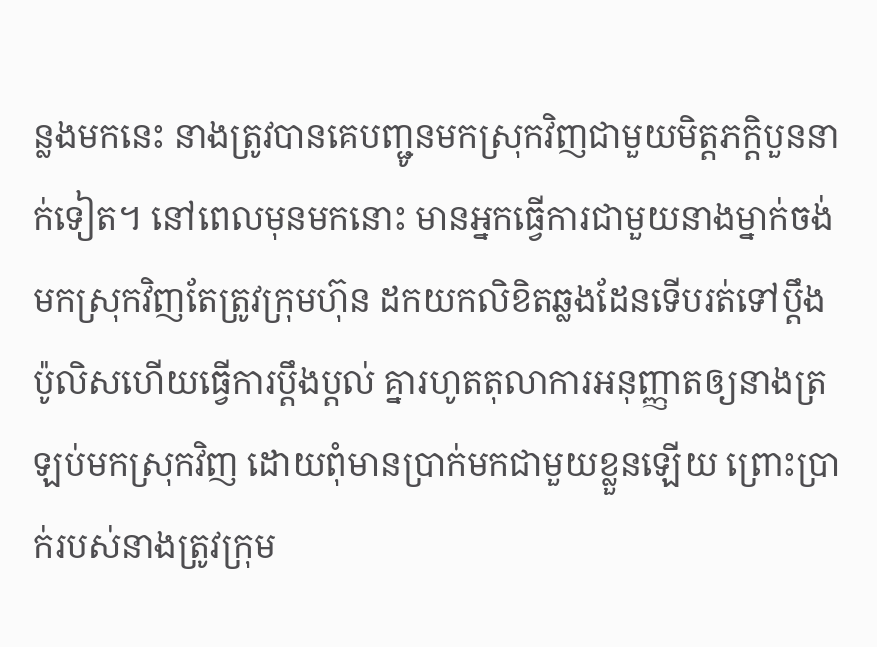ន្លងមកនេះ នាងត្រូវបានគេបញ្ជូនមកស្រុកវិញជាមួយមិត្តភក្ដិបួននាក់ទៀត។ នៅពេលមុនមកនោះ មានអ្នកធ្វើការជាមួយនាងម្នាក់ចង់មកស្រុកវិញតែត្រូវក្រុមហ៊ុន ដកយកលិខិតឆ្លងដែនទើបរត់ទៅប្ដឹងប៉ូលិសហើយធ្វើការប្ដឹងប្ដល់ គ្នារហូតតុលាការអនុញ្ញាតឲ្យនាងត្រឡប់មកស្រុកវិញ ដោយពុំមានប្រាក់មកជាមួយខ្លួនឡើយ ព្រោះប្រាក់របស់នាងត្រូវក្រុម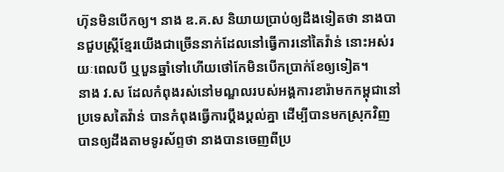ហ៊ុនមិនបើកឲ្យ។ នាង ឌ.គ.ស និយាយប្រាប់ឲ្យដឹងទៀតថា នាងបានជួបស្ត្រីខ្មែរយើងជាច្រើននាក់ដែលនៅធ្វើការនៅតៃវ៉ាន់ នោះអស់រយៈពេលបី ឬបួនឆ្នាំទៅហើយថៅកែមិនបើកប្រាក់ខែឲ្យទៀត។
នាង វ.ស ដែលកំពុងរស់នៅមណ្ឌលរបស់អង្គការខារ៉ាមកកម្ពុជានៅប្រទេសតៃវ៉ាន់ បានកំពុងធ្វើការប្ដឹងប្ដល់គ្នា ដើម្បីបានមកស្រុកវិញបានឲ្យដឹងតាមទូរស័ព្ទថា នាងបានចេញពីប្រ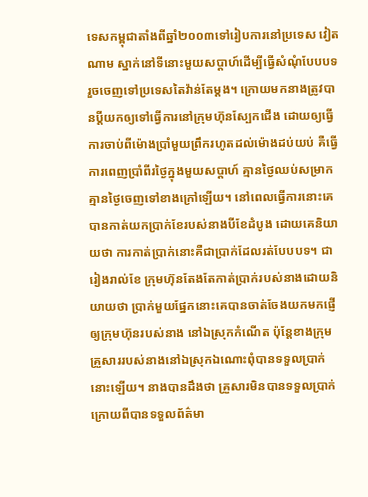ទេសកម្ពុជាតាំងពីឆ្នាំ២០០៣ទៅរៀបការនៅប្រទេស វៀតណាម ស្នាក់នៅទីនោះមួយសប្ដាហ៍ដើម្បីធ្វើសំណុំបែបបទ រួចចេញទៅប្រទេសតៃវ៉ាន់តែម្ដង។ ក្រោយមកនាងត្រូវបានប្ដីយកឲ្យទៅធ្វើការនៅក្រុមហ៊ុនស្បែកជើង ដោយឲ្យធ្វើការចាប់ពីម៉ោងប្រាំមួយព្រឹករហូតដល់ម៉ោងដប់យប់ គឺធ្វើការពេញប្រាំពីរថ្ងៃក្នុងមួយសប្ដាហ៍ គ្មានថ្ងៃឈប់សម្រាកគ្មានថ្ងៃចេញទៅខាងក្រៅឡើយ។ នៅពេលធ្វើការនោះគេបានកាត់យកប្រាក់ខែរបស់នាងបីខែដំបូង ដោយគេនិយាយថា ការកាត់ប្រាក់នោះគឺជាប្រាក់ដែលរត់បែបបទ។ ជារៀងរាល់ខែ ក្រុមហ៊ុនតែងតែកាត់ប្រាក់របស់នាងដោយនិយាយថា ប្រាក់មួយផ្នែកនោះគេបានចាត់ចែងយកមកផ្ញើឲ្យក្រុមហ៊ុនរបស់នាង នៅឯស្រុកកំណើត ប៉ុន្តែខាងក្រុមគ្រួសាររបស់នាងនៅឯស្រុកឯណោះពុំបានទទួលប្រាក់ នោះឡើយ។ នាងបានដឹងថា គ្រួសារមិនបានទទួលប្រាក់ ក្រោយពីបានទទួលព័ត៌មា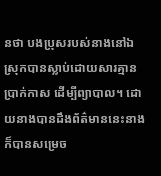នថា បងប្រុសរបស់នាងនៅឯស្រុកបានស្លាប់ដោយសារគ្មានប្រាក់កាស ដើម្បីព្យាបាល។ ដោយនាងបានដឹងព័ត៌មាននេះនាងក៏បានសម្រេច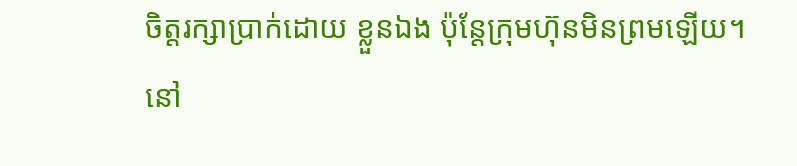ចិត្តរក្សាប្រាក់ដោយ ខ្លួនឯង ប៉ុន្តែក្រុមហ៊ុនមិនព្រមឡើយ។ នៅ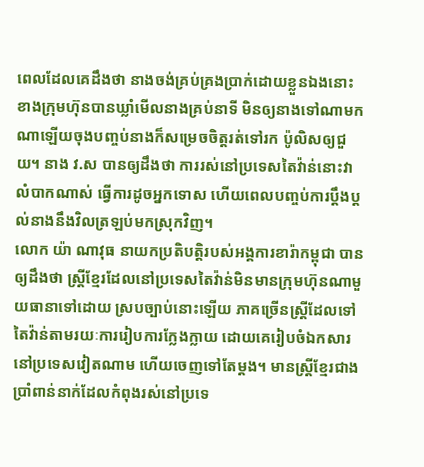ពេលដែលគេដឹងថា នាងចង់គ្រប់គ្រងប្រាក់ដោយខ្លួនឯងនោះ ខាងក្រុមហ៊ុនបានឃ្លាំមើលនាងគ្រប់នាទី មិនឲ្យនាងទៅណាមកណាឡើយចុងបញ្ចប់នាងក៏សម្រេចចិត្តរត់ទៅរក ប៉ូលិសឲ្យជួយ។ នាង វ.ស បានឲ្យដឹងថា ការរស់នៅប្រទេសតៃវ៉ាន់នោះវាលំបាកណាស់ ធ្វើការដូចអ្នកទោស ហើយពេលបញ្ចប់ការប្ដឹងប្ដល់នាងនឹងវិលត្រឡប់មកស្រុកវិញ។
លោក យ៉ា ណាវុធ នាយកប្រតិបត្តិរបស់អង្គការខារ៉ាកម្ពុជា បានឲ្យដឹងថា ស្ត្រីខ្មែរដែលនៅប្រទេសតៃវ៉ាន់មិនមានក្រុមហ៊ុនណាមួយធានាទៅដោយ ស្របច្បាប់នោះឡើយ ភាគច្រើនស្ត្រីដែលទៅតៃវ៉ាន់តាមរយៈការរៀបការក្លែងក្លាយ ដោយគេរៀបចំឯកសារនៅប្រទេសវៀតណាម ហើយចេញទៅតែម្ដង។ មានស្ត្រីខ្មែរជាងប្រាំពាន់នាក់ដែលកំពុងរស់នៅប្រទេ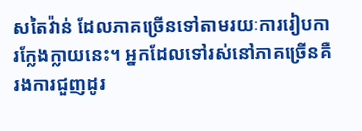សតៃវ៉ាន់ ដែលភាគច្រើនទៅតាមរយៈការរៀបការក្លែងក្លាយនេះ។ អ្នកដែលទៅរស់នៅភាគច្រើនគឺរងការជួញដូរ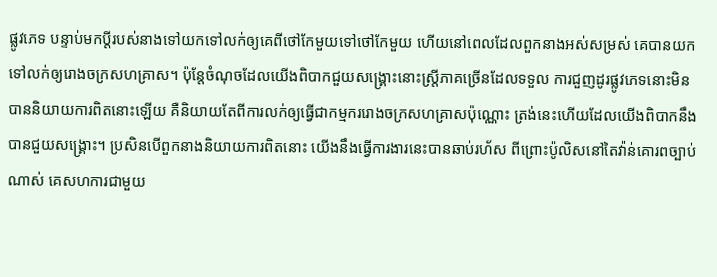ផ្លូវភេទ បន្ទាប់មកប្ដីរបស់នាងទៅយកទៅលក់ឲ្យគេពីថៅកែមួយទៅថៅកែមួយ ហើយនៅពេលដែលពួកនាងអស់សម្រស់ គេបានយកទៅលក់ឲ្យរោងចក្រសហគ្រាស។ ប៉ុន្តែចំណុចដែលយើងពិបាកជួយសង្គ្រោះនោះស្ត្រីភាគច្រើនដែលទទួល ការជួញដូរផ្លូវភេទនោះមិនបាននិយាយការពិតនោះឡើយ គឺនិយាយតែពីការលក់ឲ្យធ្វើជាកម្មកររោងចក្រសហគ្រាសប៉ុណ្ណោះ ត្រង់នេះហើយដែលយើងពិបាកនឹងបានជួយសង្គ្រោះ។ ប្រសិនបើពួកនាងនិយាយការពិតនោះ យើងនឹងធ្វើការងារនេះបានឆាប់រហ័ស ពីព្រោះប៉ូលិសនៅតៃវ៉ាន់គោរពច្បាប់ណាស់ គេសហការជាមួយ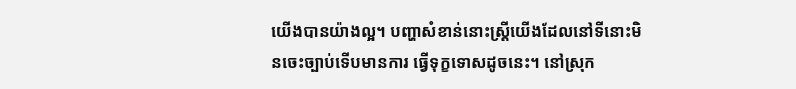យើងបានយ៉ាងល្អ។ បញ្ហាសំខាន់នោះស្ត្រីយើងដែលនៅទីនោះមិនចេះច្បាប់ទើបមានការ ធ្វើទុក្ខទោសដូចនេះ។ នៅស្រុក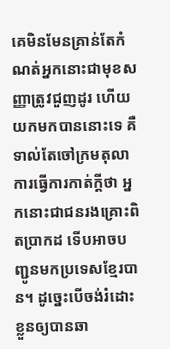គេមិនមែនគ្រាន់តែកំណត់អ្នកនោះជាមុខសញ្ញាត្រូវជួញដូរ ហើយយកមកបាននោះទេ គឺទាល់តែចៅក្រមតុលាការធ្វើការកាត់ក្ដីថា អ្នកនោះជាជនរងគ្រោះពិតប្រាកដ ទើបអាចបញ្ជូនមកប្រទេសខ្មែរបាន។ ដូច្នេះបើចង់រំដោះខ្លួនឲ្យបានឆា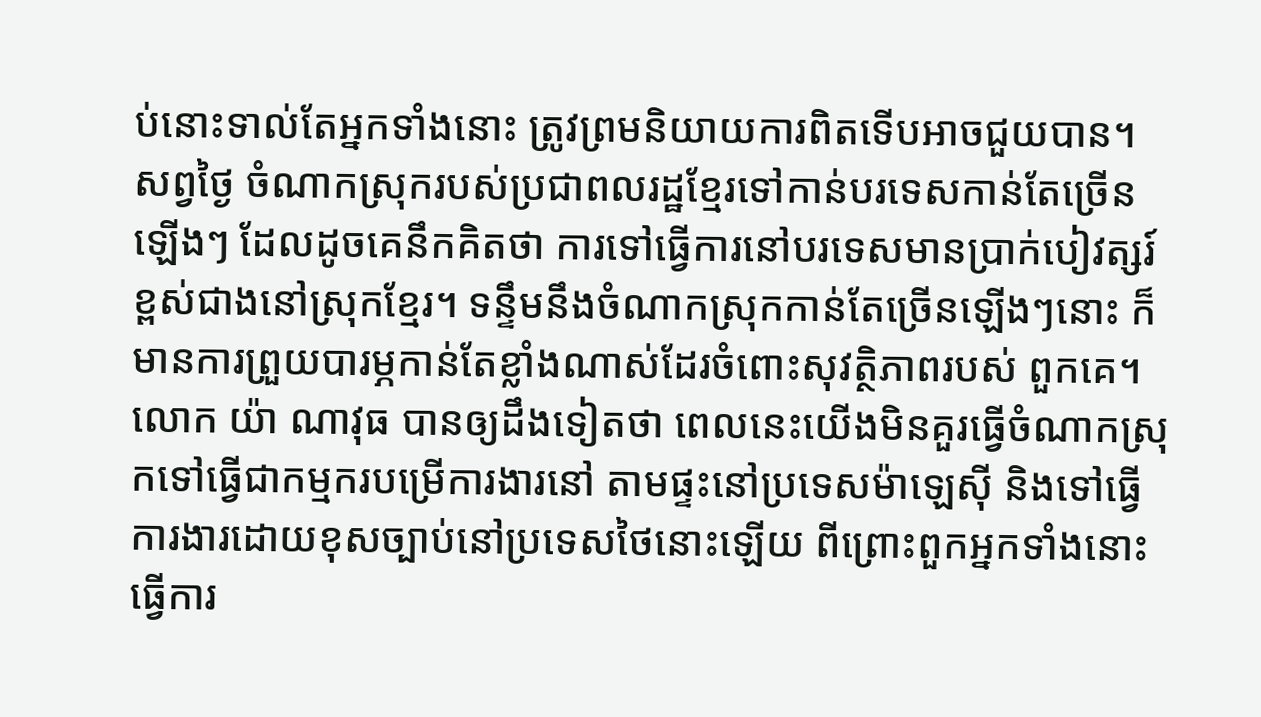ប់នោះទាល់តែអ្នកទាំងនោះ ត្រូវព្រមនិយាយការពិតទើបអាចជួយបាន។
សព្វថ្ងៃ ចំណាកស្រុករបស់ប្រជាពលរដ្ឋខ្មែរទៅកាន់បរទេសកាន់តែច្រើនឡើងៗ ដែលដូចគេនឹកគិតថា ការទៅធ្វើការនៅបរទេសមានប្រាក់បៀវត្សរ៍ខ្ពស់ជាងនៅស្រុកខ្មែរ។ ទន្ទឹមនឹងចំណាកស្រុកកាន់តែច្រើនឡើងៗនោះ ក៏មានការព្រួយបារម្ភកាន់តែខ្លាំងណាស់ដែរចំពោះសុវត្ថិភាពរបស់ ពួកគេ។
លោក យ៉ា ណាវុធ បានឲ្យដឹងទៀតថា ពេលនេះយើងមិនគួរធ្វើចំណាកស្រុកទៅធ្វើជាកម្មករបម្រើការងារនៅ តាមផ្ទះនៅប្រទេសម៉ាឡេស៊ី និងទៅធ្វើការងារដោយខុសច្បាប់នៅប្រទេសថៃនោះឡើយ ពីព្រោះពួកអ្នកទាំងនោះធ្វើការ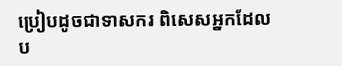ប្រៀបដូចជាទាសករ ពិសេសអ្នកដែលប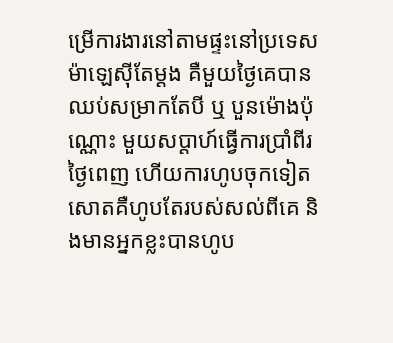ម្រើការងារនៅតាមផ្ទះនៅប្រទេសម៉ាឡេស៊ីតែម្ដង គឺមួយថ្ងៃគេបានឈប់សម្រាកតែបី ឬ បួនម៉ោងប៉ុណ្ណោះ មួយសប្ដាហ៍ធ្វើការប្រាំពីរថ្ងៃពេញ ហើយការហូបចុកទៀតសោតគឺហូបតែរបស់សល់ពីគេ និងមានអ្នកខ្លះបានហូប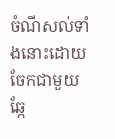ចំណីសល់ទាំងនោះដោយចែកជាមួយឆ្កែ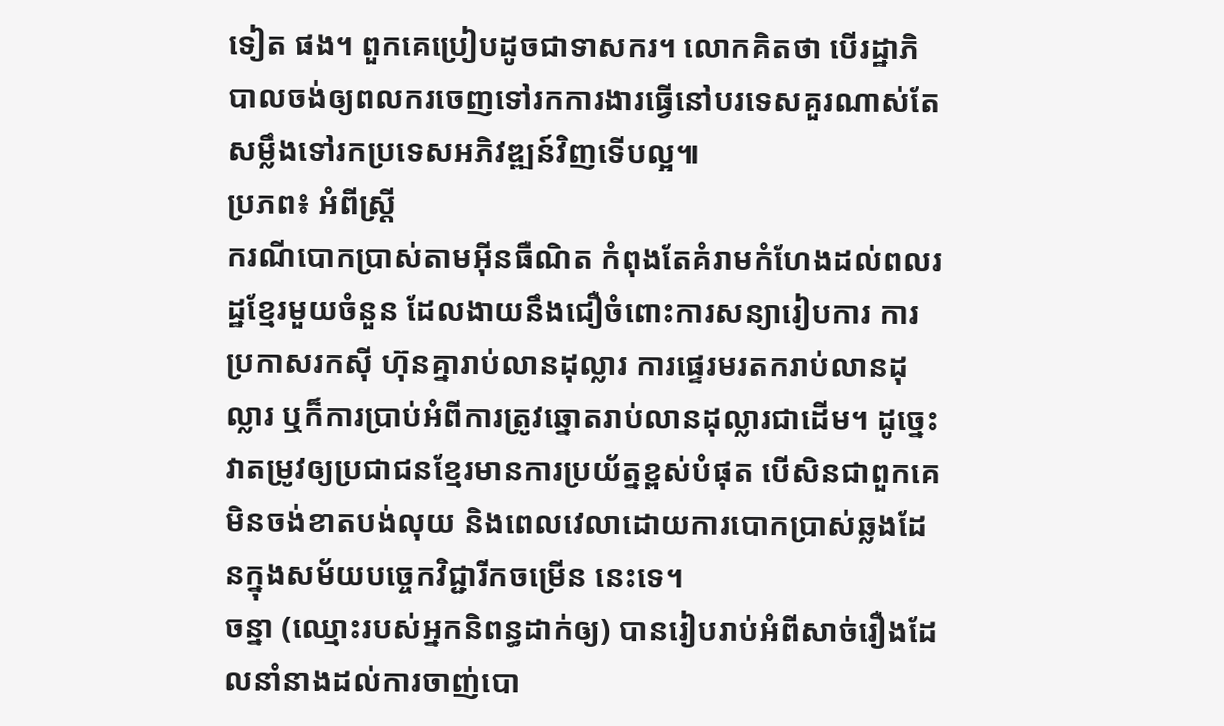ទៀត ផង។ ពួកគេប្រៀបដូចជាទាសករ។ លោកគិតថា បើរដ្ឋាភិបាលចង់ឲ្យពលករចេញទៅរកការងារធ្វើនៅបរទេសគួរណាស់តែ សម្លឹងទៅរកប្រទេសអភិវឌ្ឍន៍វិញទើបល្អ៕
ប្រភព៖ អំពីស្ត្រី
ករណីបោកប្រាស់តាមអ៊ីនធឺណិត កំពុងតែគំរាមកំហែងដល់ពលរដ្ឋខ្មែរមួយចំនួន ដែលងាយនឹងជឿចំពោះការសន្យារៀបការ ការប្រកាសរកស៊ី ហ៊ុនគ្នារាប់លានដុល្លារ ការផ្ទេរមរតករាប់លានដុល្លារ ឬក៏ការប្រាប់អំពីការត្រូវឆ្នោតរាប់លានដុល្លារជាដើម។ ដូច្នេះវាតម្រូវឲ្យប្រជាជនខ្មែរមានការប្រយ័ត្នខ្ពស់បំផុត បើសិនជាពួកគេមិនចង់ខាតបង់លុយ និងពេលវេលាដោយការបោកប្រាស់ឆ្លងដែនក្នុងសម័យបច្ចេកវិជ្ជារីកចម្រើន នេះទេ។
ចន្នា (ឈ្មោះរបស់អ្នកនិពន្ធដាក់ឲ្យ) បានរៀបរាប់អំពីសាច់រឿងដែលនាំនាងដល់ការចាញ់បោ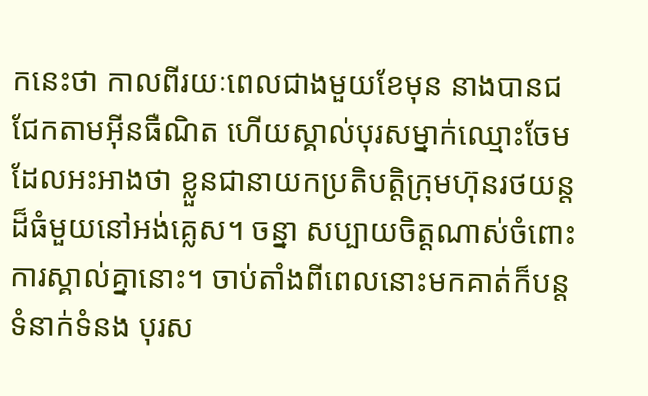កនេះថា កាលពីរយៈពេលជាងមួយខែមុន នាងបានជជែកតាមអ៊ីនធឺណិត ហើយស្គាល់បុរសម្នាក់ឈ្មោះចែម ដែលអះអាងថា ខ្លួនជានាយកប្រតិបត្តិក្រុមហ៊ុនរថយន្តដ៏ធំមួយនៅអង់គ្លេស។ ចន្នា សប្បាយចិត្តណាស់ចំពោះការស្គាល់គ្នានោះ។ ចាប់តាំងពីពេលនោះមកគាត់ក៏បន្តទំនាក់ទំនង បុរស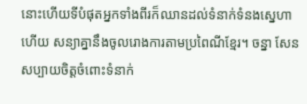នោះហើយទីបំផុតអ្នកទាំងពីរក៏ឈានដល់ទំនាក់ទំនងស្នេហាហើយ សន្យាគ្នានឹងចូលរោងការតាមប្រពៃណីខ្មែរ។ ចន្នា សែនសប្បាយចិត្តចំពោះទំនាក់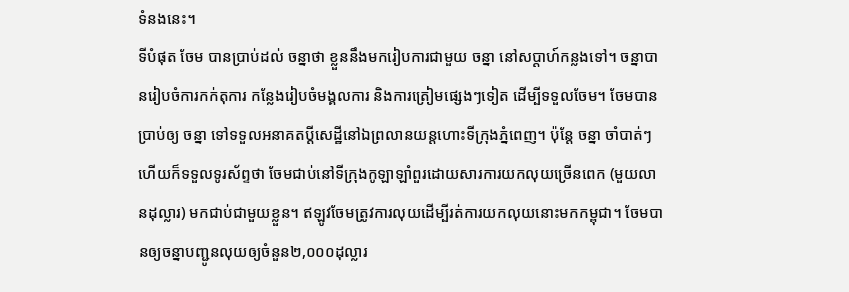ទំនងនេះ។
ទីបំផុត ចែម បានប្រាប់ដល់ ចន្នាថា ខ្លួននឹងមករៀបការជាមួយ ចន្នា នៅសប្ដាហ៍កន្លងទៅ។ ចន្នាបានរៀបចំការកក់តុការ កន្លែងរៀបចំមង្គលការ និងការត្រៀមផ្សេងៗទៀត ដើម្បីទទួលចែម។ ចែមបានប្រាប់ឲ្យ ចន្នា ទៅទទួលអនាគតប្ដីសេដ្ឋីនៅឯព្រលានយន្ដហោះទីក្រុងភ្នំពេញ។ ប៉ុន្តែ ចន្នា ចាំបាត់ៗហើយក៏ទទួលទូរស័ព្ទថា ចែមជាប់នៅទីក្រុងកូឡាឡាំពួរដោយសារការយកលុយច្រើនពេក (មួយលានដុល្លារ) មកជាប់ជាមួយខ្លួន។ ឥឡូវចែមត្រូវការលុយដើម្បីរត់ការយកលុយនោះមកកម្ពុជា។ ចែមបានឲ្យចន្នាបញ្ជូនលុយឲ្យចំនួន២,០០០ដុល្លារ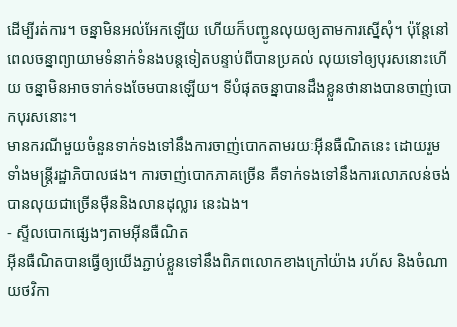ដើម្បីរត់ការ។ ចន្នាមិនអល់អែកឡើយ ហើយក៏បញ្ជូនលុយឲ្យតាមការស្នើសុំ។ ប៉ុន្តែនៅពេលចន្នាព្យាយាមទំនាក់ទំនងបន្តទៀតបន្ទាប់ពីបានប្រគល់ លុយទៅឲ្យបុរសនោះហើយ ចន្នាមិនអាចទាក់ទងចែមបានឡើយ។ ទីបំផុតចន្នាបានដឹងខ្លួនថានាងបានចាញ់បោកបុរសនោះ។
មានករណីមួយចំនួនទាក់ទងទៅនឹងការចាញ់បោកតាមរយៈអ៊ីនធឺណិតនេះ ដោយរួមទាំងមន្ត្រីរដ្ឋាភិបាលផង។ ការចាញ់បោកភាគច្រើន គឺទាក់ទងទៅនឹងការលោភលន់ចង់បានលុយជាច្រើនម៉ឺននិងលានដុល្លារ នេះឯង។
- ស្ទីលបោកផ្សេងៗតាមអ៊ីនធឺណិត
អ៊ីនធឺណិតបានធ្វើឲ្យយើងភ្ជាប់ខ្លួនទៅនឹងពិភពលោកខាងក្រៅយ៉ាង រហ័ស និងចំណាយថវិកា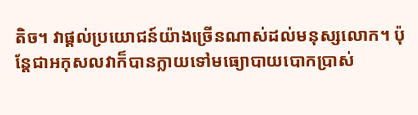តិច។ វាផ្ដល់ប្រយោជន៍យ៉ាងច្រើនណាស់ដល់មនុស្សលោក។ ប៉ុន្តែជាអកុសលវាក៏បានក្លាយទៅមធ្យោបាយបោកប្រាស់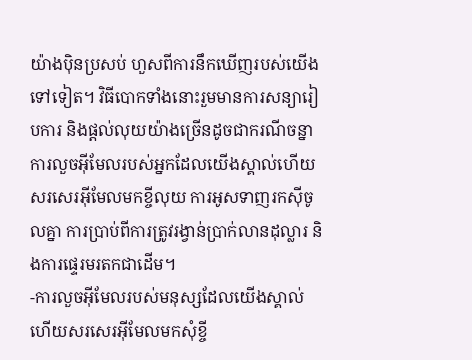យ៉ាងប៉ិនប្រសប់ ហួសពីការនឹកឃើញរបស់យើងទៅទៀត។ វិធីបោកទាំងនោះរួមមានការសន្យារៀបការ និងផ្ដល់លុយយ៉ាងច្រើនដូចជាករណីចន្នា ការលួចអ៊ីមែលរបស់អ្នកដែលយើងស្គាល់ហើយសរសេរអ៊ីមែលមកខ្ចីលុយ ការអូសទាញរកស៊ីចូលគ្នា ការប្រាប់ពីការត្រូវរង្វាន់ប្រាក់លានដុល្លារ និងការផ្ទេរមរតកជាដើម។
-ការលួចអ៊ីមែលរបស់មនុស្សដែលយើងស្គាល់ហើយសរសេរអ៊ីមែលមកសុំខ្ចី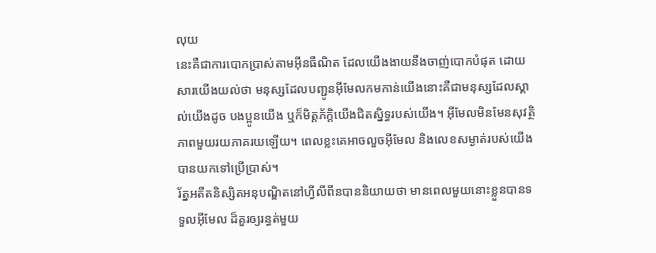លុយ
នេះគឺជាការបោកប្រាស់តាមអ៊ីនធឺណិត ដែលយើងងាយនឹងចាញ់បោកបំផុត ដោយសារយើងយល់ថា មនុស្សដែលបញ្ជូនអ៊ីមែលកមកាន់យើងនោះគឺជាមនុស្សដែលស្គាល់យើងដូច បងប្អូនយើង ឬក៏មិត្តភ័ក្ដិយើងជិតស្និទ្ធរបស់យើង។ អ៊ីមែលមិនមែនសុវត្ថិភាពមួយរយភាគរយឡើយ។ ពេលខ្លះគេអាចលួចអ៊ីមែល និងលេខសម្ងាត់របស់យើងបានយកទៅប្រើប្រាស់។
រ័ត្នអតីតនិស្សិតអនុបណ្ឌិតនៅហ្វីលីពីនបាននិយាយថា មានពេលមួយនោះខ្លួនបានទទួលអ៊ីមែល ដ៏គួរឲ្យរន្ធត់មួយ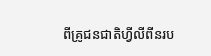ពីគ្រូជនជាតិហ្វីលីពីនរប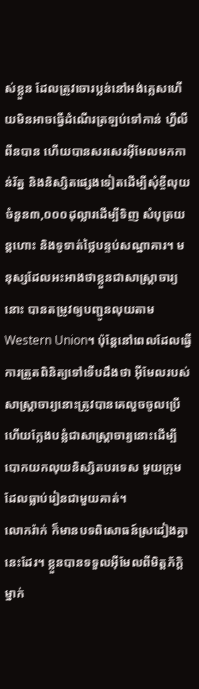ស់ខ្លួន ដែលត្រូវចោរប្លន់នៅអង់គ្លេសហើយមិនអាចធ្វើដំណើរត្រឡប់ទៅកាន់ ហ្វីលីពីនបាន ហើយបានសរសេរអ៊ីមែលមកកាន់រ័ត្ន និងនិស្សិតផ្សេងទៀតដើម្បីសុំខ្ចីលុយចំនួន៣,០០០ដុល្លារដើម្បីទិញ សំបុត្រយន្តហោះ និងទូទាត់ថ្លៃបន្ទប់សណ្ឋាគារ។ មនុស្សដែលអះអាងថាខ្លួនជាសាស្ត្រាចារ្យនោះ បានតម្រូវឲ្យបញ្ជូនលុយតាម Western Union។ ប៉ុន្តែនៅពេលដែលធ្វើការត្រួតពិនិត្យទៅទើបដឹងថា អ៊ីមែលរបស់សាស្ត្រាចារ្យនោះត្រូវបានគេលួចចូលប្រើ ហើយក្លែងបន្លំជាសាស្ត្រាចារ្យនោះដើម្បីបោកយកលុយនិស្សិតបរទេស មួយក្រុម ដែលធ្លាប់រៀនជាមួយគាត់។
លោករ៉ាក់ ក៏មានបទពិសោធន៍ស្រដៀងគ្នានេះដែរ។ ខ្លួនបានទទួលអ៊ីមែលពីមិត្តភ័ក្ដិម្នាក់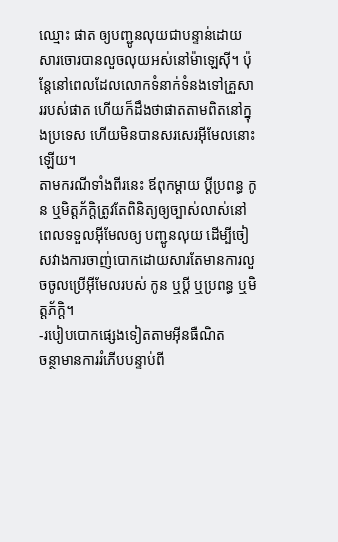ឈ្មោះ ផាត ឲ្យបញ្ជូនលុយជាបន្ទាន់ដោយសារចោរបានលួចលុយអស់នៅម៉ាឡេស៊ី។ ប៉ុន្តែនៅពេលដែលលោកទំនាក់ទំនងទៅគ្រួសាររបស់ផាត ហើយក៏ដឹងថាផាតតាមពិតនៅក្នុងប្រទេស ហើយមិនបានសរសេរអ៊ីមែលនោះឡើយ។
តាមករណីទាំងពីរនេះ ឪពុកម្ដាយ ប្ដីប្រពន្ធ កូន ឬមិត្តភ័ក្ដិត្រូវតែពិនិត្យឲ្យច្បាស់លាស់នៅពេលទទួលអ៊ីមែលឲ្យ បញ្ជូនលុយ ដើម្បីចៀសវាងការចាញ់បោកដោយសារតែមានការលួចចូលប្រើអ៊ីមែលរបស់ កូន ឬប្ដី ឬប្រពន្ធ ឬមិត្តភ័ក្ដិ។
-របៀបបោកផ្សេងទៀតតាមអ៊ីនធឺណិត
ចន្ថាមានការរំភើបបន្ទាប់ពី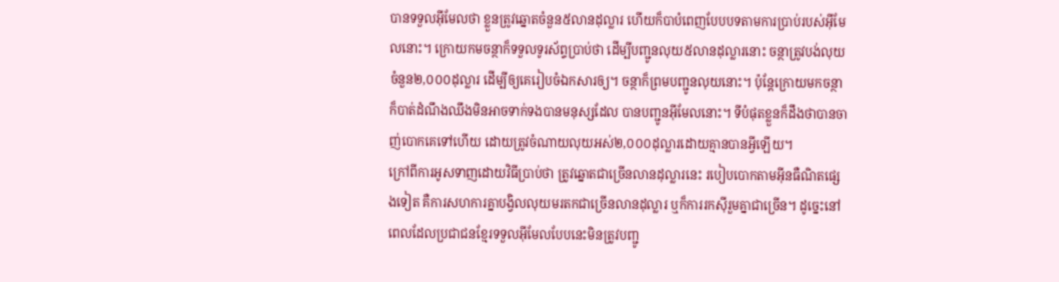បានទទួលអ៊ីមែលថា ខ្លួនត្រូវឆ្នោតចំនួន៥លានដុល្លារ ហើយក៏បាបំពេញបែបបទតាមការប្រាប់របស់អ៊ីមែលនោះ។ ក្រោយកមចន្ថាក៏ទទួលទូរស័ព្ទប្រាប់ថា ដើម្បីបញ្ជូនលុយ៥លានដុល្លារនោះ ចន្ថាត្រូវបង់លុយចំនួន២,០០០ដុល្លារ ដើម្បីឲ្យគេរៀបចំឯកសារឲ្យ។ ចន្ថាក៏ព្រមបញ្ជូនលុយនោះ។ ប៉ុន្តែក្រោយមកចន្ថាក៏បាត់ដំណឹងឈឹងមិនអាចទាក់ទងបានមនុស្សដែល បានបញ្ជូនអ៊ីមែលនោះ។ ទីបំផុតខ្លួនក៏ដឹងថាបានចាញ់បោកគេទៅហើយ ដោយត្រូវចំណាយលុយអស់២,០០០ដុល្លារដោយគ្មានបានអ្វីឡើយ។
ក្រៅពីការអូសទាញដោយវិធីប្រាប់ថា ត្រូវឆ្នោតជាច្រើនលានដុល្លារនេះ របៀបបោកតាមអ៊ីនធឺណិតផ្សេងទៀត គឺការសហការគ្នាបង្វិលលុយមរតកជាច្រើនលានដុល្លារ ឬក៏ការរកស៊ីរួមគ្នាជាច្រើន។ ដូច្នេះនៅពេលដែលប្រជាជនខ្មែរទទួលអ៊ីមែលបែបនេះមិនត្រូវបញ្ជូ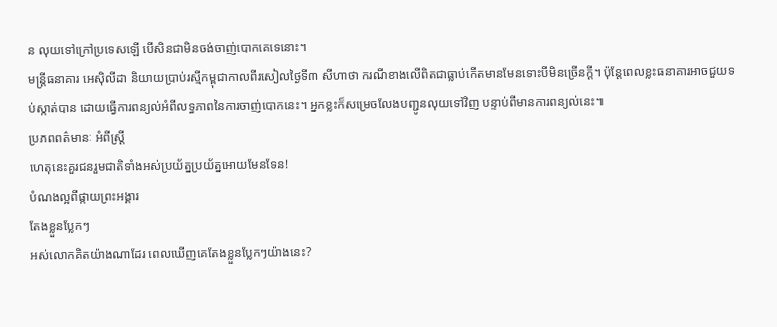ន លុយទៅក្រៅប្រទេសឡើ បើសិនជាមិនចង់ចាញ់បោកគេទេនោះ។
មន្ត្រីធនាគារ អេស៊ិលីដា និយាយប្រាប់រស្មីកម្ពុជាកាលពីរសៀលថ្ងៃទី៣ សីហាថា ករណីខាងលើពិតជាធ្លាប់កើតមានមែនទោះបីមិនច្រើនក្ដី។ ប៉ុន្តែពេលខ្លះធនាគារអាចជួយទប់ស្កាត់បាន ដោយធ្វើការពន្យល់អំពីលទ្ធភាពនៃការចាញ់បោកនេះ។ អ្នកខ្លះក៏សម្រេចលែងបញ្ជូនលុយទៅវិញ បន្ទាប់ពីមានការពន្យល់នេះ៕
ប្រភពពត៌មានៈ អំពីស្ត្រី
ហេតុនេះគួរជនរួមជាតិទាំងអស់ប្រយ័ត្នប្រយ័ត្នអោយមែនទែន!
បំណងល្អពីផ្កាយព្រះអង្គារ
តែងខ្លួនប្លែកៗ
អស់លោកគិតយ៉ាងណាដែរ ពេលឃើញគេតែងខ្លួនប្លែកៗយ៉ាងនេះ?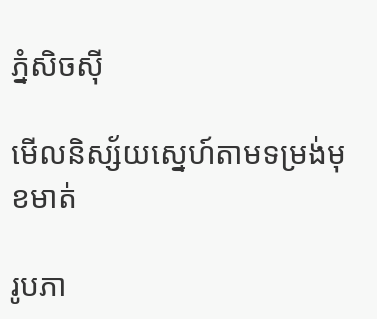ភ្នំសិចស៊ី

មើលនិស្ស័យស្នេហ៍តាមទម្រង់មុខមាត់

រូបភា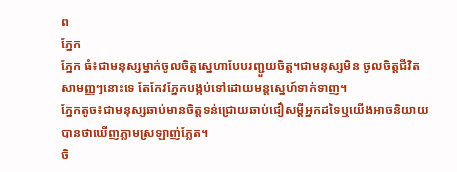ព
ភ្នែក
ភ្នែក ធំ៖ជាមនុស្សម្នាក់ចូលចិត្ដស្នេហាបែបរញ្ជួយចិត្ដ។ជាមនុស្សមិន ចូលចិត្ដជីវិតសាមញ្ញៗនោះទេ តែកែវភ្នែកបង្កប់ទៅដោយមន្ដស្នេហ៍ទាក់ទាញ។
ភ្នែកតូច៖ជាមនុស្សឆាប់មានចិត្ដទន់ជ្រោយឆាប់ជឿសម្ដីអ្នកដទៃឬយើងអាចនិយាយបានថាឃើញភ្លាមស្រឡាញ់ភ្លែត។
ចិ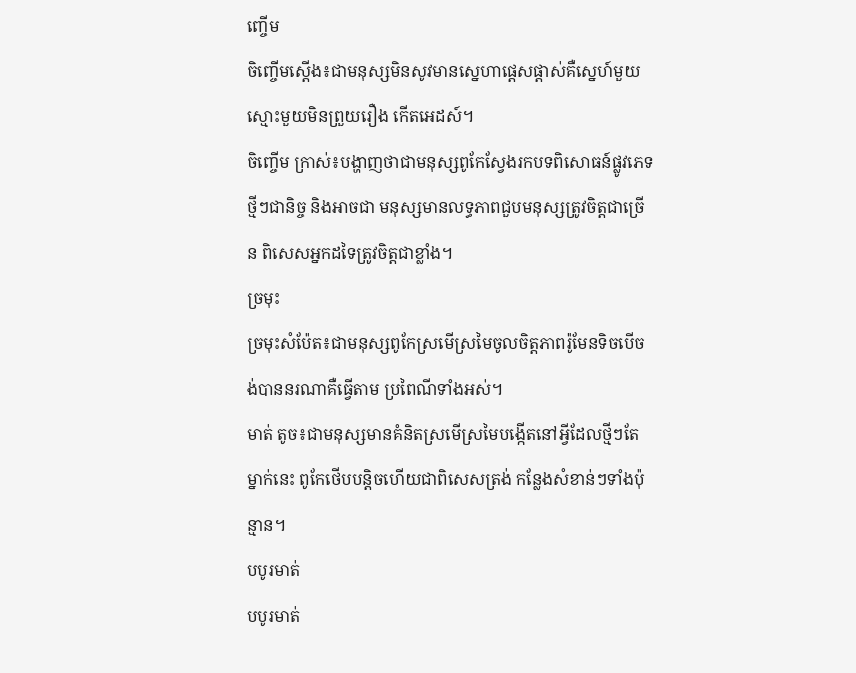ញ្ចើម
ចិញ្ចើមស្ដើង៖ជាមនុស្សមិនសូវមានស្នេហាផ្ដេសផ្ដាស់គឺស្នេហ៍មួយស្មោះមួយមិនព្រួយរឿង កើតអេដស៍។
ចិញ្ចើម ក្រាស់៖បង្ហាញថាជាមនុស្សពូកែស្វែងរកបទពិសោធន៍ផ្លូវភេទថ្មីៗជានិច្ច និងអាចជា មនុស្សមានលទ្ធភាពជួបមនុស្សត្រូវចិត្ដជាច្រើន ពិសេសអ្នកដទៃត្រូវចិត្ដជាខ្លាំង។
ច្រមុះ
ច្រមុះសំប៉ែត៖ជាមនុស្សពូកែស្រមើស្រមៃចូលចិត្ដភាពរ៉ូមែនទិចបើចង់បាននរណាគឺធ្វើតាម ប្រពៃណីទាំងអស់។
មាត់ តូច៖ជាមនុស្សមានគំនិតស្រមើស្រមៃបង្កើតនៅអ្វីដែលថ្មីៗតែម្នាក់នេះ ពូកែថើបបន្ដិចហើយជាពិសេសត្រង់ កន្លែងសំខាន់ៗទាំងប៉ុន្មាន។
បបូរមាត់
បបូរមាត់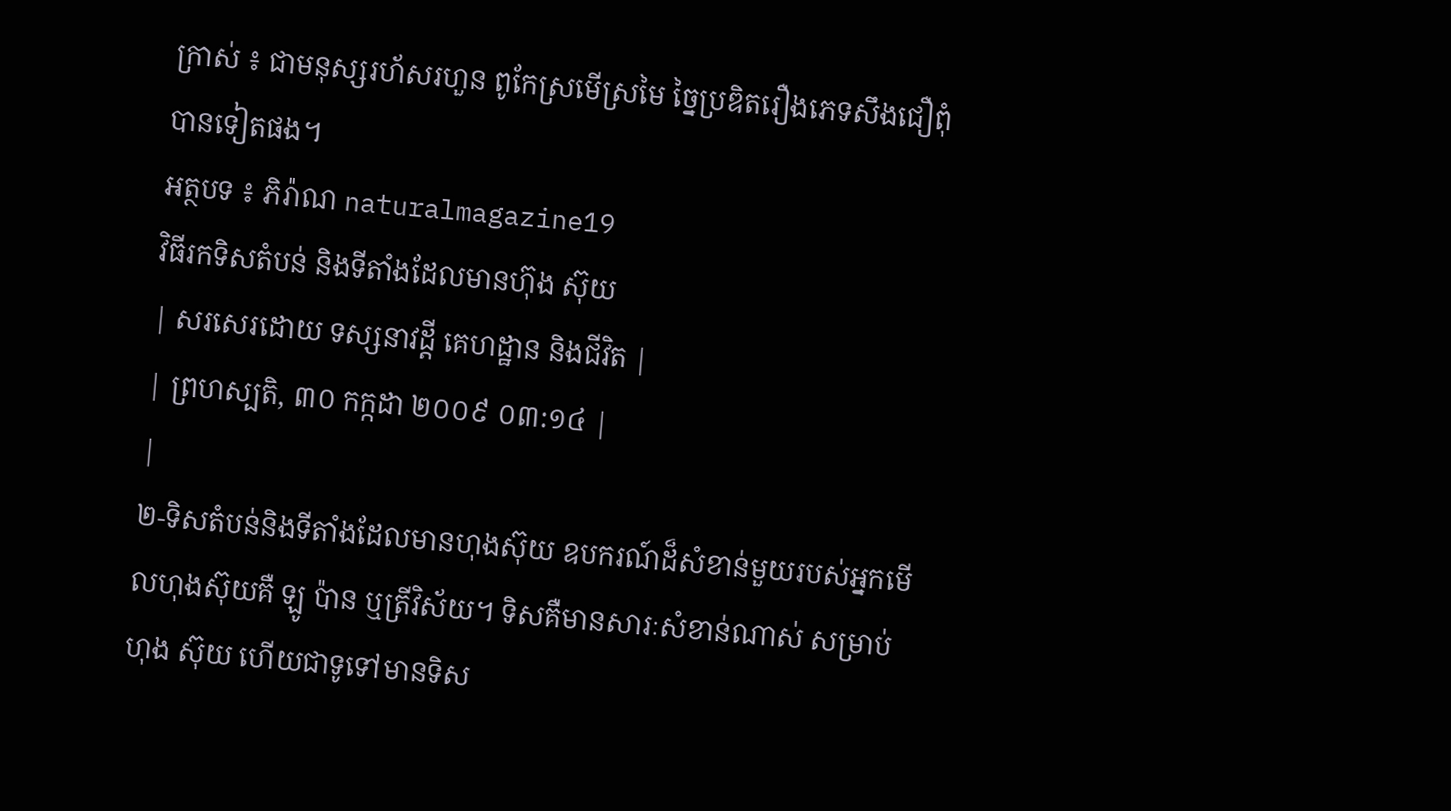ក្រាស់ ៖ ជាមនុស្សរហ័សរហួន ពូកែស្រមើស្រមៃ ច្នៃប្រឌិតរឿងភេទសឹងជឿពុំបានទៀតផង។
អត្ថបទ ៖ ភិរ៉ាណ naturalmagazine19
វិធីរកទិសតំបន់ និងទីតាំងដែលមានហ៊ុង ស៊ុយ
| សរសេរដោយ ទស្សនាវដ្តី គេហដ្ឋាន និងជីវិត |
| ព្រហស្បតិ, ៣០ កក្កដា ២០០៩ ០៣:១៤ |
|
២-ទិសតំបន់និងទីតាំងដែលមានហុងស៊ុយ ឧបករណ៍ដ៏សំខាន់មួយរបស់អ្នកមើលហុងស៊ុយគឺ ឡូ ប៉ាន ឬត្រីវិស័យ។ ទិសគឺមានសារៈសំខាន់ណាស់ សម្រាប់ហុង ស៊ុយ ហើយជាទូទៅមានទិស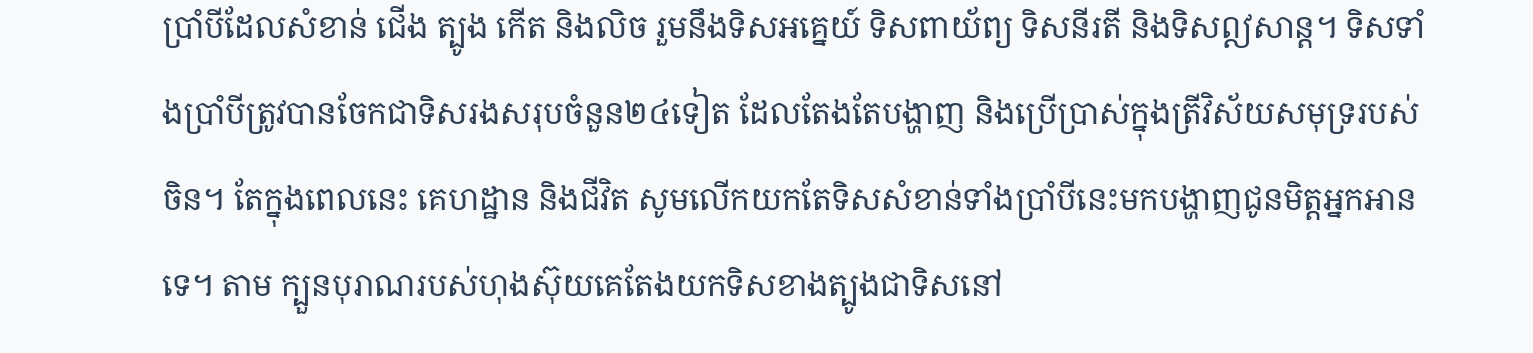ប្រាំបីដែលសំខាន់ ជើង ត្បូង កើត និងលិច រួមនឹងទិសអគ្នេយ៍ ទិសពាយ័ព្យ ទិសនីរតី និងទិសឦសាន្ដ។ ទិសទាំងប្រាំបីត្រូវបានចែកជាទិសរងសរុបចំនួន២៤ទៀត ដែលតែងតែបង្ហាញ និងប្រើប្រាស់ក្នុងត្រីវិស័យសមុទ្ររបស់ចិន។ តែក្នុងពេលនេះ គេហដ្ឋាន និងជីវិត សូមលើកយកតែទិសសំខាន់ទាំងប្រាំបីនេះមកបង្ហាញជូនមិត្តអ្នកអានទេ។ តាម ក្បួនបុរាណរបស់ហុងស៊ុយគេតែងយកទិសខាងត្បូងជាទិសនៅ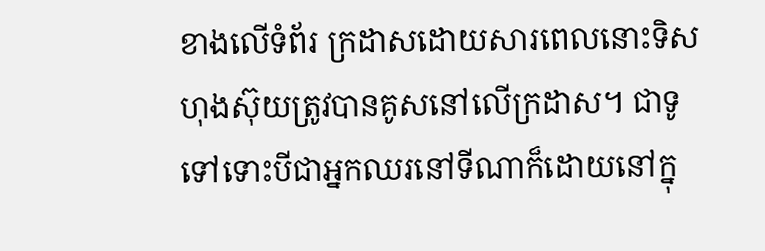ខាងលើទំព័រ ក្រដាសដោយសារពេលនោះទិសហុងស៊ុយត្រូវបានគូសនៅលើក្រដាស។ ជាទូទៅទោះបីជាអ្នកឈរនៅទីណាក៏ដោយនៅក្នុ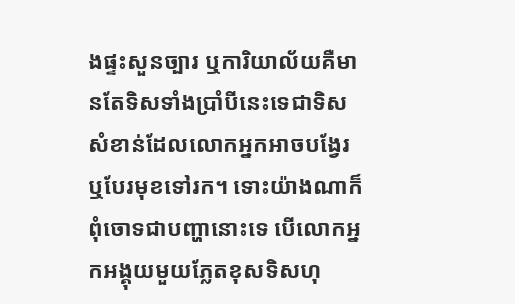ងផ្ទះសួនច្បារ ឬការិយាល័យគឺមានតែទិសទាំងប្រាំបីនេះទេជាទិសសំខាន់ដែលលោកអ្នកអាចបង្វែរឬបែរមុខទៅរក។ ទោះយ៉ាងណាក៏ពុំចោទជាបញ្ហានោះទេ បើលោកអ្នកអង្គុយមួយភ្លែតខុសទិសហុ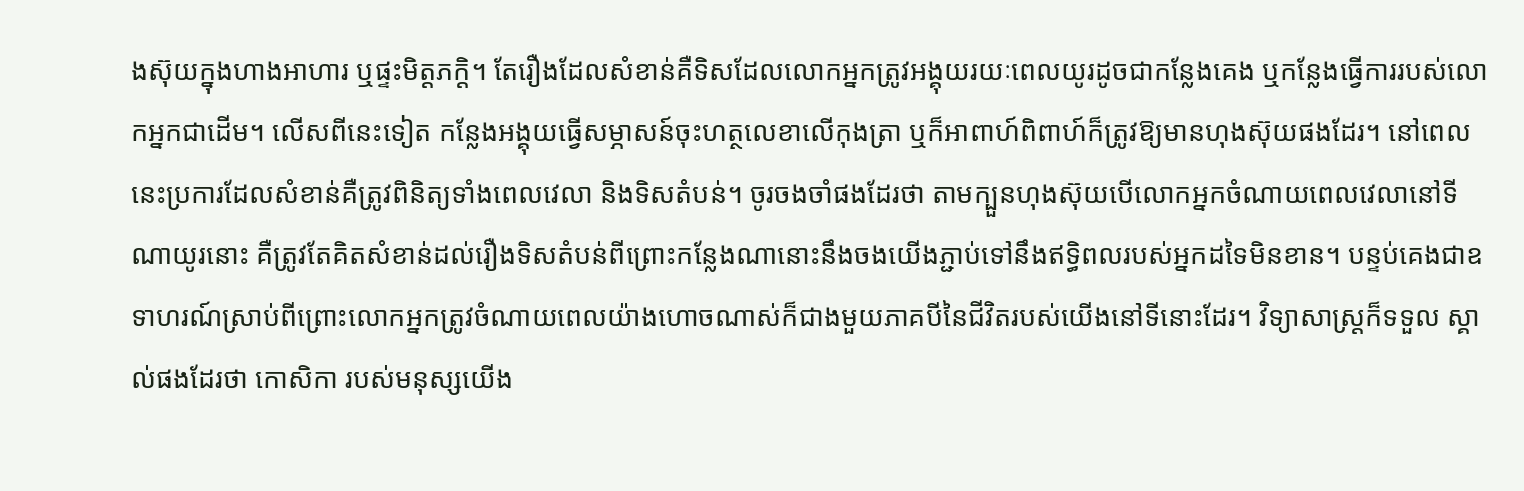ងស៊ុយក្នុងហាងអាហារ ឬផ្ទះមិត្តភក្ដិ។ តែរឿងដែលសំខាន់គឺទិសដែលលោកអ្នកត្រូវអង្គុយរយៈពេលយូរដូចជាកន្លែងគេង ឬកន្លែងធ្វើការរបស់លោកអ្នកជាដើម។ លើសពីនេះទៀត កន្លែងអង្គុយធ្វើសម្ភាសន៍ចុះហត្ថលេខាលើកុងត្រា ឬក៏អាពាហ៍ពិពាហ៍ក៏ត្រូវឱ្យមានហុងស៊ុយផងដែរ។ នៅពេលនេះប្រការដែលសំខាន់គឺត្រូវពិនិត្យទាំងពេលវេលា និងទិសតំបន់។ ចូរចងចាំផងដែរថា តាមក្បួនហុងស៊ុយបើលោកអ្នកចំណាយពេលវេលានៅទីណាយូរនោះ គឺត្រូវតែគិតសំខាន់ដល់រឿងទិសតំបន់ពីព្រោះកន្លែងណានោះនឹងចងយើងភ្ជាប់ទៅនឹងឥទ្ធិពលរបស់អ្នកដទៃមិនខាន។ បន្ទប់គេងជាឧទាហរណ៍ស្រាប់ពីព្រោះលោកអ្នកត្រូវចំណាយពេលយ៉ាងហោចណាស់ក៏ជាងមួយភាគបីនៃជីវិតរបស់យើងនៅទីនោះដែរ។ វិទ្យាសាស្ត្រក៏ទទួល ស្គាល់ផងដែរថា កោសិកា របស់មនុស្សយើង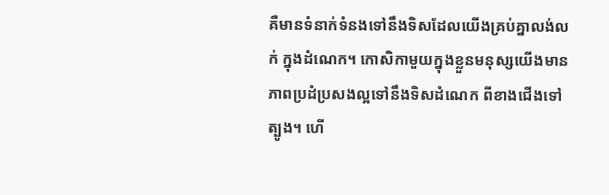គឺមានទំនាក់ទំនងទៅនឹងទិសដែលយើងគ្រប់គ្នាលង់លក់ ក្នុងដំណេក។ កោសិកាមួយក្នុងខ្លួនមនុស្សយើងមានភាពប្រដំប្រសងល្អទៅនឹងទិសដំណេក ពីខាងជើងទៅត្បូង។ ហើ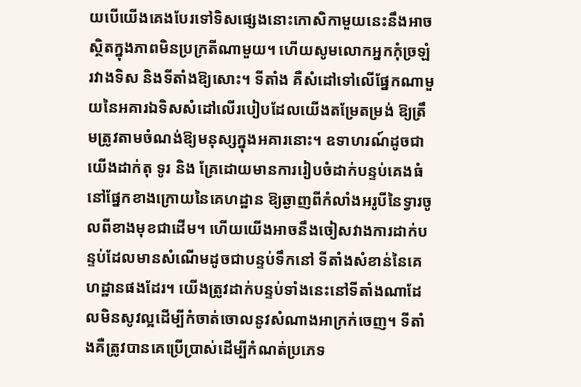យបើយើងគេងបែរទៅទិសផ្សេងនោះកោសិកាមួយនេះនឹងអាចស្ថិតក្នុងភាពមិនប្រក្រតីណាមួយ។ ហើយសូមលោកអ្នកកុំច្រឡំរវាងទិស និងទីតាំងឱ្យសោះ។ ទីតាំង គឺសំដៅទៅលើផ្នែកណាមួយនៃអគារឯទិសសំដៅលើរបៀបដែលយើងតម្រែតម្រង់ ឱ្យត្រឹមត្រូវតាមចំណង់ឱ្យមនុស្សក្នុងអគារនោះ។ ឧទាហរណ៍ដូចជាយើងដាក់តុ ទូរ និង គ្រែដោយមានការរៀបចំដាក់បន្ទប់គេងធំនៅផ្នែកខាងក្រោយនៃគេហដ្ឋាន ឱ្យឆ្ងាញពីកំលាំងអរូបីនៃទ្វារចូលពីខាងមុខជាដើម។ ហើយយើងអាចនឹងចៀសវាងការដាក់បន្ទប់ដែលមានសំណើមដូចជាបន្ទប់ទឹកនៅ ទីតាំងសំខាន់នៃគេហដ្ឋានផងដែរ។ យើងត្រូវដាក់បន្ទប់ទាំងនេះនៅទីតាំងណាដែលមិនសូវល្អដើម្បីកំចាត់ចោលនូវសំណាងអាក្រក់ចេញ។ ទីតាំងគឺត្រូវបានគេប្រើប្រាស់ដើម្បីកំណត់ប្រភេទ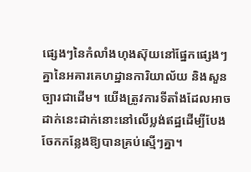ផ្សេងៗនៃកំលាំងហុងស៊ុយនៅផ្នែកផ្សេងៗគ្នានៃអគារគេហដ្ឋានការិយាល័យ និងសួនច្បារជាដើម។ យើងត្រូវការទីតាំងដែលអាចដាក់នេះដាក់នោះនៅលើប្លង់ឥដ្ឋដើម្បីបែងចែកកន្លែងឱ្យបានគ្រប់ស្មើៗគ្នា។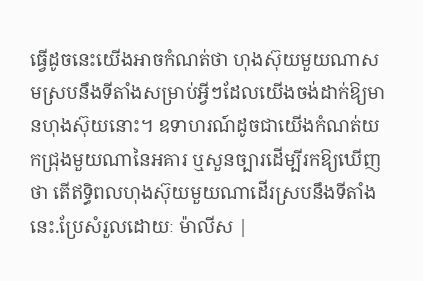ធ្វើដូចនេះយើងអាចកំណត់ថា ហុងស៊ុយមួយណាសមស្របនឹងទីតាំងសម្រាប់អ្វីៗដែលយើងចង់ដាក់ឱ្យមានហុងស៊ុយនោះ។ ឧទាហរណ៍ដូចជាយើងកំណត់យកជ្រុងមួយណានៃអគារ ឬសួនច្បារដើម្បីរកឱ្យឃើញថា តើឥទ្ធិពលហុងស៊ុយមួយណាដើរស្របនឹងទីតាំងនេះ.ប្រែសំរួលដោយៈ ម៉ាលីស |